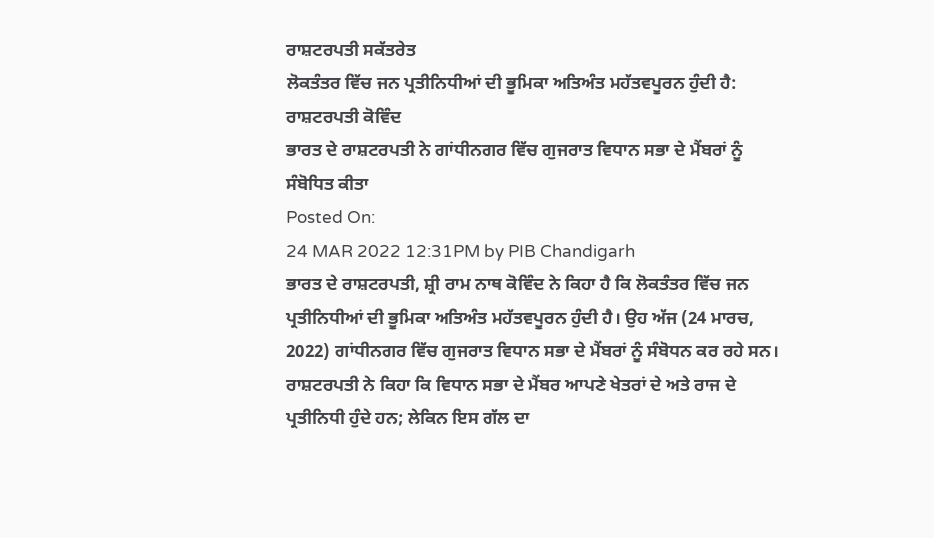ਰਾਸ਼ਟਰਪਤੀ ਸਕੱਤਰੇਤ
ਲੋਕਤੰਤਰ ਵਿੱਚ ਜਨ ਪ੍ਰਤੀਨਿਧੀਆਂ ਦੀ ਭੂਮਿਕਾ ਅਤਿਅੰਤ ਮਹੱਤਵਪੂਰਨ ਹੁੰਦੀ ਹੈ: ਰਾਸ਼ਟਰਪਤੀ ਕੋਵਿੰਦ
ਭਾਰਤ ਦੇ ਰਾਸ਼ਟਰਪਤੀ ਨੇ ਗਾਂਧੀਨਗਰ ਵਿੱਚ ਗੁਜਰਾਤ ਵਿਧਾਨ ਸਭਾ ਦੇ ਮੈਂਬਰਾਂ ਨੂੰ ਸੰਬੋਧਿਤ ਕੀਤਾ
Posted On:
24 MAR 2022 12:31PM by PIB Chandigarh
ਭਾਰਤ ਦੇ ਰਾਸ਼ਟਰਪਤੀ, ਸ਼੍ਰੀ ਰਾਮ ਨਾਥ ਕੋਵਿੰਦ ਨੇ ਕਿਹਾ ਹੈ ਕਿ ਲੋਕਤੰਤਰ ਵਿੱਚ ਜਨ ਪ੍ਰਤੀਨਿਧੀਆਂ ਦੀ ਭੂਮਿਕਾ ਅਤਿਅੰਤ ਮਹੱਤਵਪੂਰਨ ਹੁੰਦੀ ਹੈ। ਉਹ ਅੱਜ (24 ਮਾਰਚ, 2022) ਗਾਂਧੀਨਗਰ ਵਿੱਚ ਗੁਜਰਾਤ ਵਿਧਾਨ ਸਭਾ ਦੇ ਮੈਂਬਰਾਂ ਨੂੰ ਸੰਬੋਧਨ ਕਰ ਰਹੇ ਸਨ। ਰਾਸ਼ਟਰਪਤੀ ਨੇ ਕਿਹਾ ਕਿ ਵਿਧਾਨ ਸਭਾ ਦੇ ਮੈਂਬਰ ਆਪਣੇ ਖੇਤਰਾਂ ਦੇ ਅਤੇ ਰਾਜ ਦੇ ਪ੍ਰਤੀਨਿਧੀ ਹੁੰਦੇ ਹਨ; ਲੇਕਿਨ ਇਸ ਗੱਲ ਦਾ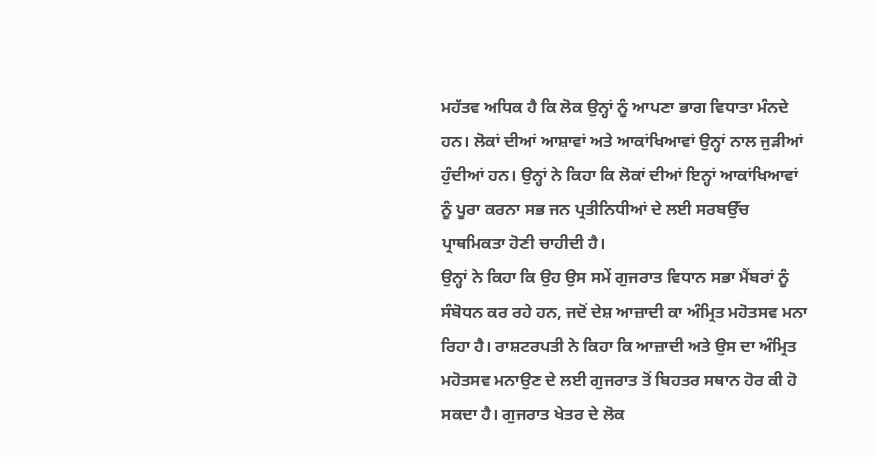ਮਹੱਤਵ ਅਧਿਕ ਹੈ ਕਿ ਲੋਕ ਉਨ੍ਹਾਂ ਨੂੰ ਆਪਣਾ ਭਾਗ ਵਿਧਾਤਾ ਮੰਨਦੇ ਹਨ। ਲੋਕਾਂ ਦੀਆਂ ਆਸ਼ਾਵਾਂ ਅਤੇ ਆਕਾਂਖਿਆਵਾਂ ਉਨ੍ਹਾਂ ਨਾਲ ਜੁੜੀਆਂ ਹੁੰਦੀਆਂ ਹਨ। ਉਨ੍ਹਾਂ ਨੇ ਕਿਹਾ ਕਿ ਲੋਕਾਂ ਦੀਆਂ ਇਨ੍ਹਾਂ ਆਕਾਂਖਿਆਵਾਂ ਨੂੰ ਪੂਰਾ ਕਰਨਾ ਸਭ ਜਨ ਪ੍ਰਤੀਨਿਧੀਆਂ ਦੇ ਲਈ ਸਰਬਉੱਚ ਪ੍ਰਾਥਮਿਕਤਾ ਹੋਣੀ ਚਾਹੀਦੀ ਹੈ।
ਉਨ੍ਹਾਂ ਨੇ ਕਿਹਾ ਕਿ ਉਹ ਉਸ ਸਮੇਂ ਗੁਜਰਾਤ ਵਿਧਾਨ ਸਭਾ ਮੈਂਬਰਾਂ ਨੂੰ ਸੰਬੋਧਨ ਕਰ ਰਹੇ ਹਨ, ਜਦੋਂ ਦੇਸ਼ ਆਜ਼ਾਦੀ ਕਾ ਅੰਮ੍ਰਿਤ ਮਹੋਤਸਵ ਮਨਾ ਰਿਹਾ ਹੈ। ਰਾਸ਼ਟਰਪਤੀ ਨੇ ਕਿਹਾ ਕਿ ਆਜ਼ਾਦੀ ਅਤੇ ਉਸ ਦਾ ਅੰਮ੍ਰਿਤ ਮਹੋਤਸਵ ਮਨਾਉਣ ਦੇ ਲਈ ਗੁਜਰਾਤ ਤੋਂ ਬਿਹਤਰ ਸਥਾਨ ਹੋਰ ਕੀ ਹੋ ਸਕਦਾ ਹੈ। ਗੁਜਰਾਤ ਖੇਤਰ ਦੇ ਲੋਕ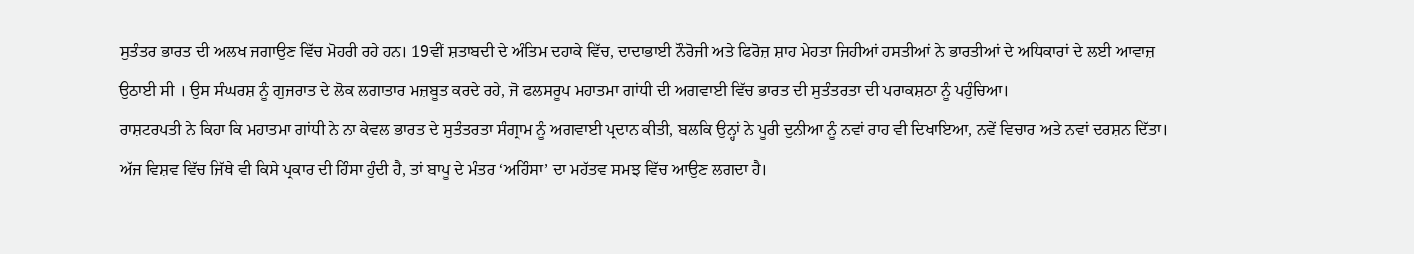ਸੁਤੰਤਰ ਭਾਰਤ ਦੀ ਅਲਖ ਜਗਾਉਣ ਵਿੱਚ ਮੋਹਰੀ ਰਹੇ ਹਨ। 19ਵੀਂ ਸ਼ਤਾਬਦੀ ਦੇ ਅੰਤਿਮ ਦਹਾਕੇ ਵਿੱਚ, ਦਾਦਾਭਾਈ ਨੌਰੋਜੀ ਅਤੇ ਫਿਰੋਜ਼ ਸ਼ਾਹ ਮੇਹਤਾ ਜਿਹੀਆਂ ਹਸਤੀਆਂ ਨੇ ਭਾਰਤੀਆਂ ਦੇ ਅਧਿਕਾਰਾਂ ਦੇ ਲਈ ਆਵਾਜ਼ ਉਠਾਈ ਸੀ । ਉਸ ਸੰਘਰਸ਼ ਨੂੰ ਗੁਜਰਾਤ ਦੇ ਲੋਕ ਲਗਾਤਾਰ ਮਜ਼ਬੂਤ ਕਰਦੇ ਰਹੇ, ਜੋ ਫਲਸਰੂਪ ਮਹਾਤਮਾ ਗਾਂਧੀ ਦੀ ਅਗਵਾਈ ਵਿੱਚ ਭਾਰਤ ਦੀ ਸੁਤੰਤਰਤਾ ਦੀ ਪਰਾਕਸ਼ਠਾ ਨੂੰ ਪਹੁੰਚਿਆ।
ਰਾਸ਼ਟਰਪਤੀ ਨੇ ਕਿਹਾ ਕਿ ਮਹਾਤਮਾ ਗਾਂਧੀ ਨੇ ਨਾ ਕੇਵਲ ਭਾਰਤ ਦੇ ਸੁਤੰਤਰਤਾ ਸੰਗ੍ਰਾਮ ਨੂੰ ਅਗਵਾਈ ਪ੍ਰਦਾਨ ਕੀਤੀ, ਬਲਕਿ ਉਨ੍ਹਾਂ ਨੇ ਪੂਰੀ ਦੁਨੀਆ ਨੂੰ ਨਵਾਂ ਰਾਹ ਵੀ ਦਿਖਾਇਆ, ਨਵੇਂ ਵਿਚਾਰ ਅਤੇ ਨਵਾਂ ਦਰਸ਼ਨ ਦਿੱਤਾ। ਅੱਜ ਵਿਸ਼ਵ ਵਿੱਚ ਜਿੱਥੇ ਵੀ ਕਿਸੇ ਪ੍ਰਕਾਰ ਦੀ ਹਿੰਸਾ ਹੁੰਦੀ ਹੈ, ਤਾਂ ਬਾਪੂ ਦੇ ਮੰਤਰ ‘ਅਹਿੰਸਾ’ ਦਾ ਮਹੱਤਵ ਸਮਝ ਵਿੱਚ ਆਉਣ ਲਗਦਾ ਹੈ।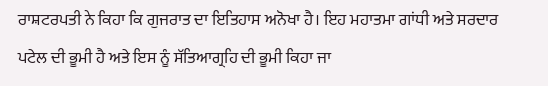ਰਾਸ਼ਟਰਪਤੀ ਨੇ ਕਿਹਾ ਕਿ ਗੁਜਰਾਤ ਦਾ ਇਤਿਹਾਸ ਅਨੋਖਾ ਹੈ। ਇਹ ਮਹਾਤਮਾ ਗਾਂਧੀ ਅਤੇ ਸਰਦਾਰ ਪਟੇਲ ਦੀ ਭੂਮੀ ਹੈ ਅਤੇ ਇਸ ਨੂੰ ਸੱਤਿਆਗ੍ਰਹਿ ਦੀ ਭੂਮੀ ਕਿਹਾ ਜਾ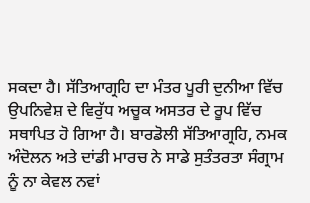ਸਕਦਾ ਹੈ। ਸੱਤਿਆਗ੍ਰਹਿ ਦਾ ਮੰਤਰ ਪੂਰੀ ਦੁਨੀਆ ਵਿੱਚ ਉਪਨਿਵੇਸ਼ ਦੇ ਵਿਰੁੱਧ ਅਚੂਕ ਅਸਤਰ ਦੇ ਰੂਪ ਵਿੱਚ ਸਥਾਪਿਤ ਹੋ ਗਿਆ ਹੈ। ਬਾਰਡੋਲੀ ਸੱਤਿਆਗ੍ਰਹਿ, ਨਮਕ ਅੰਦੋਲਨ ਅਤੇ ਦਾਂਡੀ ਮਾਰਚ ਨੇ ਸਾਡੇ ਸੁਤੰਤਰਤਾ ਸੰਗ੍ਰਾਮ ਨੂੰ ਨਾ ਕੇਵਲ ਨਵਾਂ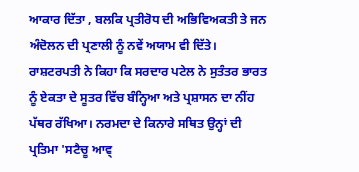ਆਕਾਰ ਦਿੱਤਾ , ਬਲਕਿ ਪ੍ਰਤੀਰੋਧ ਦੀ ਅਭਿਵਿਅਕਤੀ ਤੇ ਜਨ ਅੰਦੋਲਨ ਦੀ ਪ੍ਰਣਾਲੀ ਨੂੰ ਨਵੇਂ ਅਯਾਮ ਵੀ ਦਿੱਤੇ।
ਰਾਸ਼ਟਰਪਤੀ ਨੇ ਕਿਹਾ ਕਿ ਸਰਦਾਰ ਪਟੇਲ ਨੇ ਸੁਤੰਤਰ ਭਾਰਤ ਨੂੰ ਏਕਤਾ ਦੇ ਸੂਤਰ ਵਿੱਚ ਬੰਨ੍ਹਿਆ ਅਤੇ ਪ੍ਰਸ਼ਾਸਨ ਦਾ ਨੀਂਹ ਪੱਥਰ ਰੱਖਿਆ। ਨਰਮਦਾ ਦੇ ਕਿਨਾਰੇ ਸਥਿਤ ਉਨ੍ਹਾਂ ਦੀ ਪ੍ਰਤਿਮਾ 'ਸਟੈਚੂ ਆਵ੍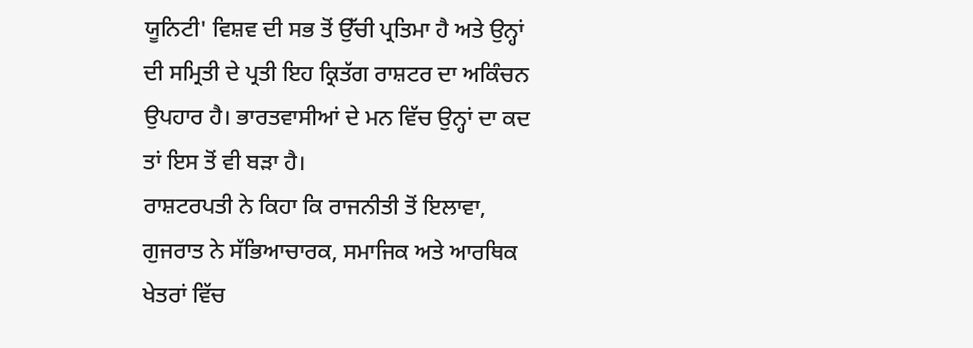ਯੂਨਿਟੀ' ਵਿਸ਼ਵ ਦੀ ਸਭ ਤੋਂ ਉੱਚੀ ਪ੍ਰਤਿਮਾ ਹੈ ਅਤੇ ਉਨ੍ਹਾਂ ਦੀ ਸਮ੍ਰਿਤੀ ਦੇ ਪ੍ਰਤੀ ਇਹ ਕ੍ਰਿਤੱਗ ਰਾਸ਼ਟਰ ਦਾ ਅਕਿੰਚਨ ਉਪਹਾਰ ਹੈ। ਭਾਰਤਵਾਸੀਆਂ ਦੇ ਮਨ ਵਿੱਚ ਉਨ੍ਹਾਂ ਦਾ ਕਦ ਤਾਂ ਇਸ ਤੋਂ ਵੀ ਬੜਾ ਹੈ।
ਰਾਸ਼ਟਰਪਤੀ ਨੇ ਕਿਹਾ ਕਿ ਰਾਜਨੀਤੀ ਤੋਂ ਇਲਾਵਾ, ਗੁਜਰਾਤ ਨੇ ਸੱਭਿਆਚਾਰਕ, ਸਮਾਜਿਕ ਅਤੇ ਆਰਥਿਕ ਖੇਤਰਾਂ ਵਿੱਚ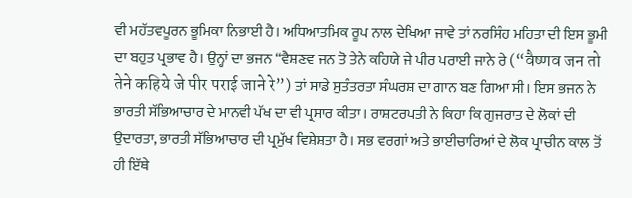ਵੀ ਮਹੱਤਵਪੂਰਨ ਭੂਮਿਕਾ ਨਿਭਾਈ ਹੈ। ਅਧਿਆਤਮਿਕ ਰੂਪ ਨਾਲ ਦੇਖਿਆ ਜਾਵੇ ਤਾਂ ਨਰਸਿੰਹ ਮਹਿਤਾ ਦੀ ਇਸ ਭੂਮੀ ਦਾ ਬਹੁਤ ਪ੍ਰਭਾਵ ਹੈ। ਉਨ੍ਹਾਂ ਦਾ ਭਜਨ “ਵੈਸ਼ਣਵ ਜਨ ਤੋ ਤੇਨੇ ਕਹਿਯੇ ਜੇ ਪੀਰ ਪਰਾਈ ਜਾਨੇ ਰੇ (“वैष्णव जन तो तेने कहिये जे पीर पराई जाने रे”) ਤਾਂ ਸਾਡੇ ਸੁਤੰਤਰਤਾ ਸੰਘਰਸ਼ ਦਾ ਗਾਨ ਬਣ ਗਿਆ ਸੀ। ਇਸ ਭਜਨ ਨੇ ਭਾਰਤੀ ਸੱਭਿਆਚਾਰ ਦੇ ਮਾਨਵੀ ਪੱਖ ਦਾ ਵੀ ਪ੍ਰਸਾਰ ਕੀਤਾ। ਰਾਸ਼ਟਰਪਤੀ ਨੇ ਕਿਹਾ ਕਿ ਗੁਜਰਾਤ ਦੇ ਲੋਕਾਂ ਦੀ ਉਦਾਰਤਾ, ਭਾਰਤੀ ਸੱਭਿਆਚਾਰ ਦੀ ਪ੍ਰਮੁੱਖ ਵਿਸ਼ੇਸ਼ਤਾ ਹੈ। ਸਭ ਵਰਗਾਂ ਅਤੇ ਭਾਈਚਾਰਿਆਂ ਦੇ ਲੋਕ ਪ੍ਰਾਚੀਨ ਕਾਲ ਤੋਂ ਹੀ ਇੱਥੇ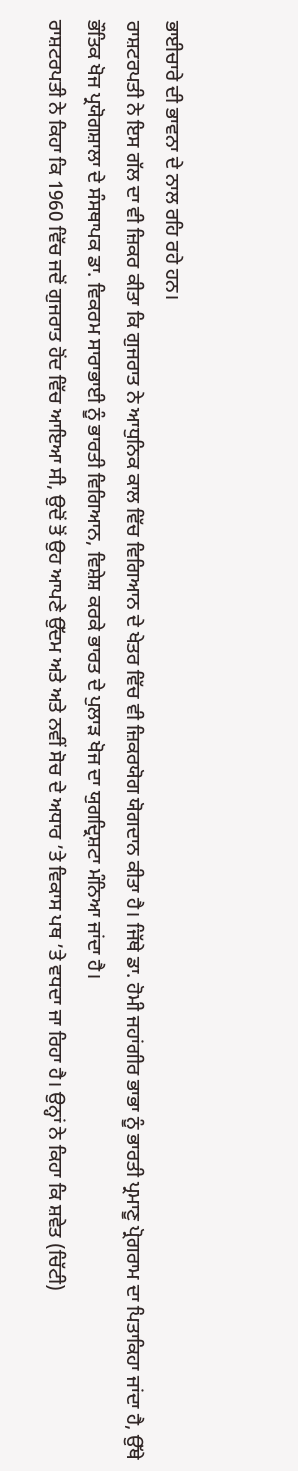ਭਾਈਚਾਰੇ ਦੀ ਭਾਵਨਾ ਦੇ ਨਾਲ ਰਹਿ ਰਹੇ ਹਨ।
ਰਾਸ਼ਟਰਪਤੀ ਨੇ ਇਸ ਗੱਲ ਦਾ ਵੀ ਜ਼ਿਕਰ ਕੀਤਾ ਕਿ ਗੁਜਰਾਤ ਨੇ ਆਧੁਨਿਕ ਕਾਲ ਵਿੱਚ ਵਿਗਿਆਨ ਦੇ ਖੇਤਰ ਵਿੱਚ ਵੀ ਜ਼ਿਕਰਯੋਗ ਯੋਗਦਾਨ ਕੀਤਾ ਹੈ। ਜਿੱਥੇ ਡਾ. ਹੋਮੀ ਜਹਾਂਗੀਰ ਭਾਭਾ ਨੂੰ ਭਾਰਤੀ ਪ੍ਰਮਾਣੂ ਪ੍ਰੋਗਰਾਮ ਦਾ ਪਿਤਾਕਿਹਾ ਜਾਂਦਾ ਹੈ, ਉੱਥੇ ਭੌਤਿਕ ਖੋਜ ਪ੍ਰਯੋਗਸ਼ਾਲਾ ਦੇ ਸੰਸਥਾਪਕ ਡਾ. ਵਿਕਰਮ ਸਾਰਾਭਾਈ ਨੂੰ ਭਾਰਤੀ ਵਿਗਿਆਨ, ਵਿਸ਼ੇਸ਼ ਕਰਕੇ ਭਾਰਤ ਦੇ ਪੁਲਾੜ ਖੋਜ ਦਾ ਯੁਗਦ੍ਰਿਸ਼ਟਾ ਮੰਨਿਆ ਜਾਂਦਾ ਹੈ।
ਰਾਸ਼ਟਰਪਤੀ ਨੇ ਕਿਹਾ ਕਿ 1960 ਵਿੱਚ ਜਦੋਂ ਗੁਜਰਾਤ ਹੋਂਦ ਵਿੱਚ ਆਇਆ ਸੀ, ਉਦੋਂ ਤੋਂ ਉਹ ਆਪਣੇ ਉੱਦਮ ਅਤੇ ਅਤੇ ਨਵੀਂ ਸੋਚ ਦੇ ਅਧਾਰ ’ਤੇ ਵਿਕਾਸ ਪਥ ’ਤੇ ਵਧਦਾ ਜਾ ਰਿਹਾ ਹੈ। ਉਨ੍ਹਾਂ ਨੇ ਕਿਹਾ ਕਿ ਸ਼ਵੇਤ (ਚਿੱਟੀ)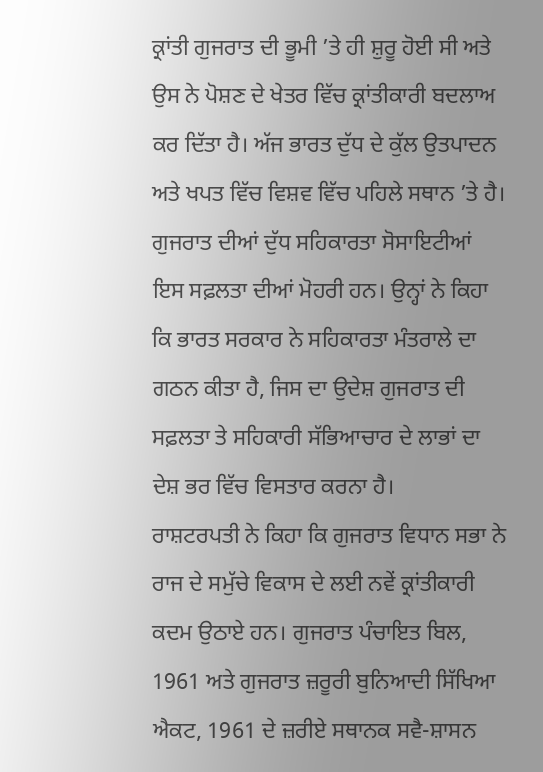ਕ੍ਰਾਂਤੀ ਗੁਜਰਾਤ ਦੀ ਭੂਮੀ ’ਤੇ ਹੀ ਸ਼ੁਰੂ ਹੋਈ ਸੀ ਅਤੇ ਉਸ ਨੇ ਪੋਸ਼ਣ ਦੇ ਖੇਤਰ ਵਿੱਚ ਕ੍ਰਾਂਤੀਕਾਰੀ ਬਦਲਾਅ ਕਰ ਦਿੱਤਾ ਹੈ। ਅੱਜ ਭਾਰਤ ਦੁੱਧ ਦੇ ਕੁੱਲ ਉਤਪਾਦਨ ਅਤੇ ਖਪਤ ਵਿੱਚ ਵਿਸ਼ਵ ਵਿੱਚ ਪਹਿਲੇ ਸਥਾਨ ’ਤੇ ਹੈ। ਗੁਜਰਾਤ ਦੀਆਂ ਦੁੱਧ ਸਹਿਕਾਰਤਾ ਸੋਸਾਇਟੀਆਂ ਇਸ ਸਫ਼ਲਤਾ ਦੀਆਂ ਮੋਹਰੀ ਹਨ। ਉਨ੍ਹਾਂ ਨੇ ਕਿਹਾ ਕਿ ਭਾਰਤ ਸਰਕਾਰ ਨੇ ਸਹਿਕਾਰਤਾ ਮੰਤਰਾਲੇ ਦਾ ਗਠਨ ਕੀਤਾ ਹੈ, ਜਿਸ ਦਾ ਉਦੇਸ਼ ਗੁਜਰਾਤ ਦੀ ਸਫ਼ਲਤਾ ਤੇ ਸਹਿਕਾਰੀ ਸੱਭਿਆਚਾਰ ਦੇ ਲਾਭਾਂ ਦਾ ਦੇਸ਼ ਭਰ ਵਿੱਚ ਵਿਸਤਾਰ ਕਰਨਾ ਹੈ।
ਰਾਸ਼ਟਰਪਤੀ ਨੇ ਕਿਹਾ ਕਿ ਗੁਜਰਾਤ ਵਿਧਾਨ ਸਭਾ ਨੇ ਰਾਜ ਦੇ ਸਮੁੱਚੇ ਵਿਕਾਸ ਦੇ ਲਈ ਨਵੇਂ ਕ੍ਰਾਂਤੀਕਾਰੀ ਕਦਮ ਉਠਾਏ ਹਨ। ਗੁਜਰਾਤ ਪੰਚਾਇਤ ਬਿਲ, 1961 ਅਤੇ ਗੁਜਰਾਤ ਜ਼ਰੂਰੀ ਬੁਨਿਆਦੀ ਸਿੱਖਿਆ ਐਕਟ, 1961 ਦੇ ਜ਼ਰੀਏ ਸਥਾਨਕ ਸਵੈ-ਸ਼ਾਸਨ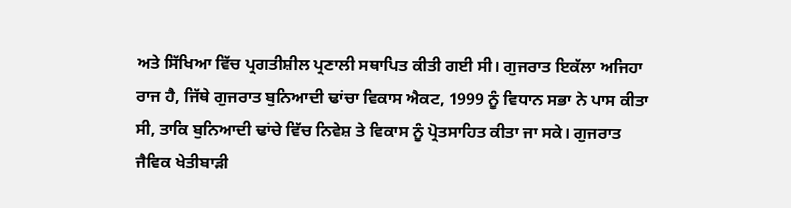ਅਤੇ ਸਿੱਖਿਆ ਵਿੱਚ ਪ੍ਰਗਤੀਸ਼ੀਲ ਪ੍ਰਣਾਲੀ ਸਥਾਪਿਤ ਕੀਤੀ ਗਈ ਸੀ। ਗੁਜਰਾਤ ਇਕੱਲਾ ਅਜਿਹਾ ਰਾਜ ਹੈ, ਜਿੱਥੇ ਗੁਜਰਾਤ ਬੁਨਿਆਦੀ ਢਾਂਚਾ ਵਿਕਾਸ ਐਕਟ, 1999 ਨੂੰ ਵਿਧਾਨ ਸਭਾ ਨੇ ਪਾਸ ਕੀਤਾ ਸੀ, ਤਾਕਿ ਬੁਨਿਆਦੀ ਢਾਂਚੇ ਵਿੱਚ ਨਿਵੇਸ਼ ਤੇ ਵਿਕਾਸ ਨੂੰ ਪ੍ਰੋਤਸਾਹਿਤ ਕੀਤਾ ਜਾ ਸਕੇ। ਗੁਜਰਾਤ ਜੈਵਿਕ ਖੇਤੀਬਾੜੀ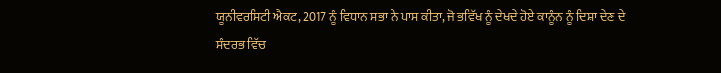ਯੂਨੀਵਰਸਿਟੀ ਐਕਟ, 2017 ਨੂੰ ਵਿਧਾਨ ਸਭਾ ਨੇ ਪਾਸ ਕੀਤਾ, ਜੋ ਭਵਿੱਖ ਨੂੰ ਦੇਖਦੇ ਹੋਏ ਕਾਨੂੰਨ ਨੂੰ ਦਿਸ਼ਾ ਦੇਣ ਦੇ ਸੰਦਰਭ ਵਿੱਚ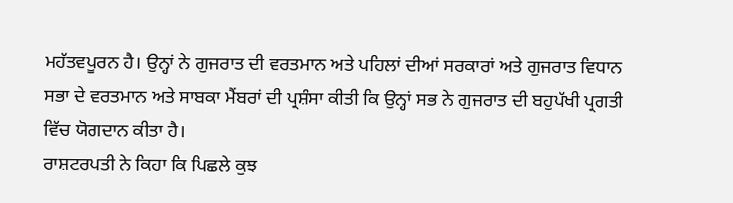ਮਹੱਤਵਪੂਰਨ ਹੈ। ਉਨ੍ਹਾਂ ਨੇ ਗੁਜਰਾਤ ਦੀ ਵਰਤਮਾਨ ਅਤੇ ਪਹਿਲਾਂ ਦੀਆਂ ਸਰਕਾਰਾਂ ਅਤੇ ਗੁਜਰਾਤ ਵਿਧਾਨ ਸਭਾ ਦੇ ਵਰਤਮਾਨ ਅਤੇ ਸਾਬਕਾ ਮੈਂਬਰਾਂ ਦੀ ਪ੍ਰਸ਼ੰਸਾ ਕੀਤੀ ਕਿ ਉਨ੍ਹਾਂ ਸਭ ਨੇ ਗੁਜਰਾਤ ਦੀ ਬਹੁਪੱਖੀ ਪ੍ਰਗਤੀ ਵਿੱਚ ਯੋਗਦਾਨ ਕੀਤਾ ਹੈ।
ਰਾਸ਼ਟਰਪਤੀ ਨੇ ਕਿਹਾ ਕਿ ਪਿਛਲੇ ਕੁਝ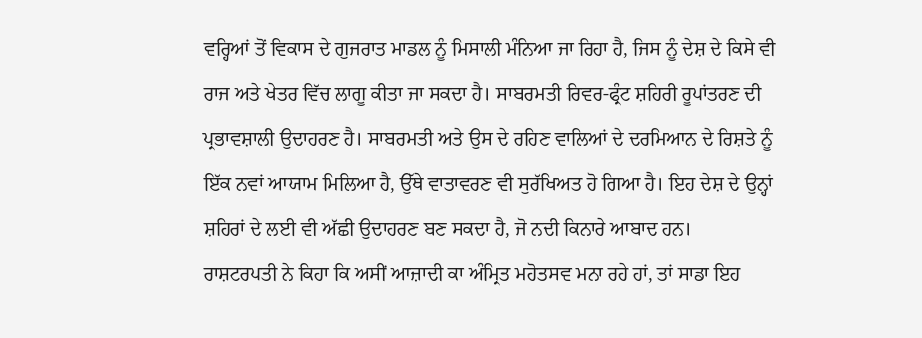ਵਰ੍ਹਿਆਂ ਤੋਂ ਵਿਕਾਸ ਦੇ ਗੁਜਰਾਤ ਮਾਡਲ ਨੂੰ ਮਿਸਾਲੀ ਮੰਨਿਆ ਜਾ ਰਿਹਾ ਹੈ, ਜਿਸ ਨੂੰ ਦੇਸ਼ ਦੇ ਕਿਸੇ ਵੀ ਰਾਜ ਅਤੇ ਖੇਤਰ ਵਿੱਚ ਲਾਗੂ ਕੀਤਾ ਜਾ ਸਕਦਾ ਹੈ। ਸਾਬਰਮਤੀ ਰਿਵਰ-ਫ੍ਰੰਟ ਸ਼ਹਿਰੀ ਰੂਪਾਂਤਰਣ ਦੀ ਪ੍ਰਭਾਵਸ਼ਾਲੀ ਉਦਾਹਰਣ ਹੈ। ਸਾਬਰਮਤੀ ਅਤੇ ਉਸ ਦੇ ਰਹਿਣ ਵਾਲਿਆਂ ਦੇ ਦਰਮਿਆਨ ਦੇ ਰਿਸ਼ਤੇ ਨੂੰ ਇੱਕ ਨਵਾਂ ਆਯਾਮ ਮਿਲਿਆ ਹੈ, ਉੱਥੇ ਵਾਤਾਵਰਣ ਵੀ ਸੁਰੱਖਿਅਤ ਹੋ ਗਿਆ ਹੈ। ਇਹ ਦੇਸ਼ ਦੇ ਉਨ੍ਹਾਂ ਸ਼ਹਿਰਾਂ ਦੇ ਲਈ ਵੀ ਅੱਛੀ ਉਦਾਹਰਣ ਬਣ ਸਕਦਾ ਹੈ, ਜੋ ਨਦੀ ਕਿਨਾਰੇ ਆਬਾਦ ਹਨ।
ਰਾਸ਼ਟਰਪਤੀ ਨੇ ਕਿਹਾ ਕਿ ਅਸੀਂ ਆਜ਼ਾਦੀ ਕਾ ਅੰਮ੍ਰਿਤ ਮਹੋਤਸਵ ਮਨਾ ਰਹੇ ਹਾਂ, ਤਾਂ ਸਾਡਾ ਇਹ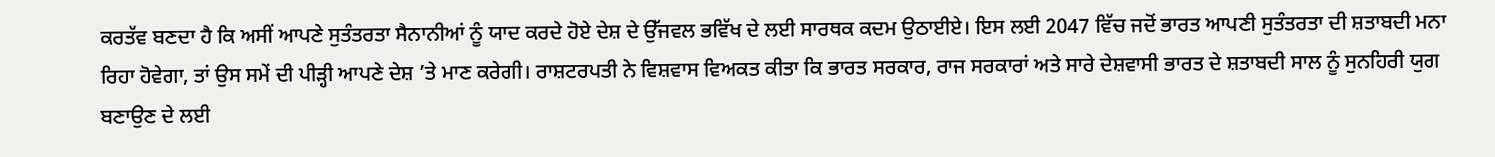ਕਰਤੱਵ ਬਣਦਾ ਹੈ ਕਿ ਅਸੀਂ ਆਪਣੇ ਸੁਤੰਤਰਤਾ ਸੈਨਾਨੀਆਂ ਨੂੰ ਯਾਦ ਕਰਦੇ ਹੋਏ ਦੇਸ਼ ਦੇ ਉੱਜਵਲ ਭਵਿੱਖ ਦੇ ਲਈ ਸਾਰਥਕ ਕਦਮ ਉਠਾਈਏ। ਇਸ ਲਈ 2047 ਵਿੱਚ ਜਦੋਂ ਭਾਰਤ ਆਪਣੀ ਸੁਤੰਤਰਤਾ ਦੀ ਸ਼ਤਾਬਦੀ ਮਨਾ ਰਿਹਾ ਹੋਵੇਗਾ, ਤਾਂ ਉਸ ਸਮੇਂ ਦੀ ਪੀੜ੍ਹੀ ਆਪਣੇ ਦੇਸ਼ ’ਤੇ ਮਾਣ ਕਰੇਗੀ। ਰਾਸ਼ਟਰਪਤੀ ਨੇ ਵਿਸ਼ਵਾਸ ਵਿਅਕਤ ਕੀਤਾ ਕਿ ਭਾਰਤ ਸਰਕਾਰ, ਰਾਜ ਸਰਕਾਰਾਂ ਅਤੇ ਸਾਰੇ ਦੇਸ਼ਵਾਸੀ ਭਾਰਤ ਦੇ ਸ਼ਤਾਬਦੀ ਸਾਲ ਨੂੰ ਸੁਨਹਿਰੀ ਯੁਗ ਬਣਾਉਣ ਦੇ ਲਈ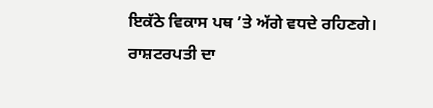ਇਕੱਠੇ ਵਿਕਾਸ ਪਥ ’ਤੇ ਅੱਗੇ ਵਧਦੇ ਰਹਿਣਗੇ।
ਰਾਸ਼ਟਰਪਤੀ ਦਾ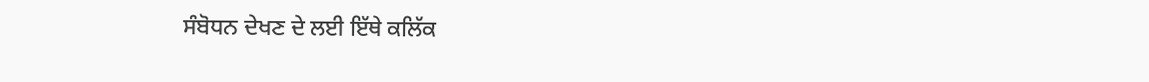ਸੰਬੋਧਨ ਦੇਖਣ ਦੇ ਲਈ ਇੱਥੇ ਕਲਿੱਕ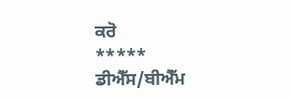ਕਰੋ
*****
ਡੀਐੱਸ/ਬੀਐੱਮ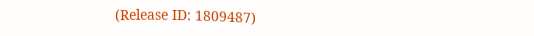(Release ID: 1809487)